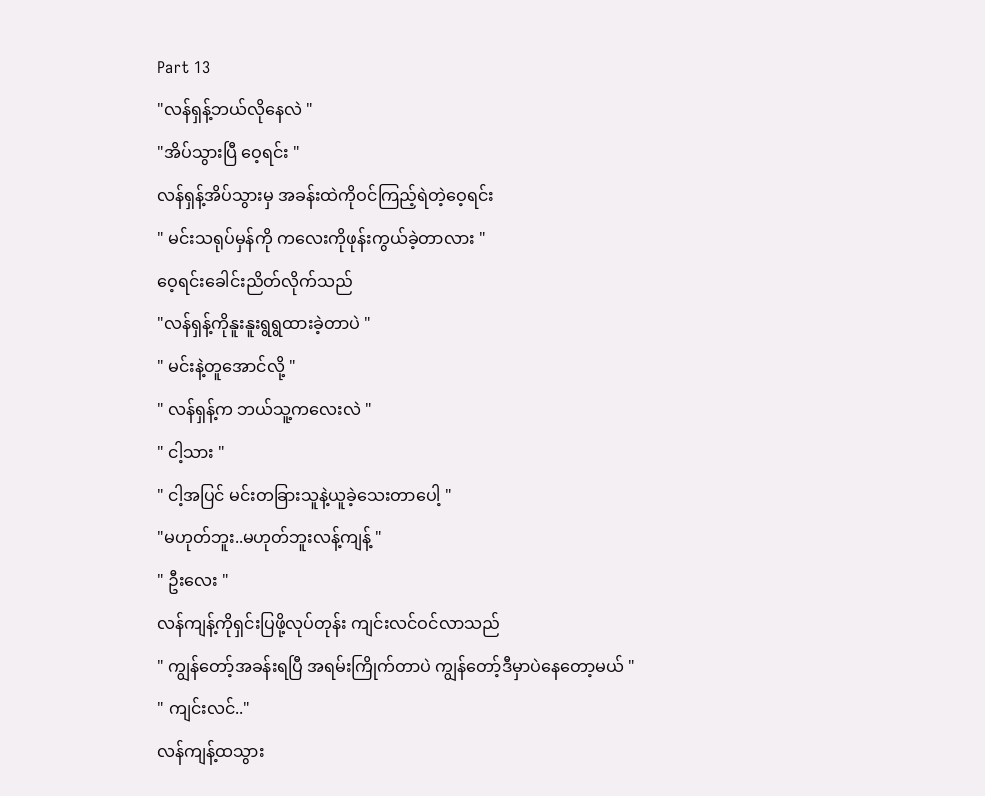Part 13
"လန်ရှန့်ဘယ်လိုနေလဲ "
"အိပ်သွားပြီ ဝေ့ရင်း "
လန်ရှန့်အိပ်သွားမှ အခန်းထဲကိုဝင်ကြည့်ရဲတဲ့ဝေ့ရင်း
" မင်းသရုပ်မှန်ကို ကလေးကိုဖုန်းကွယ်ခဲ့တာလား "
ဝေ့ရင်းခေါင်းညိတ်လိုက်သည်
"လန်ရှန့်ကိုနူးနူးရွရွထားခဲ့တာပဲ "
" မင်းနဲ့တူအောင်လို့ "
" လန်ရှန့်က ဘယ်သူ့ကလေးလဲ "
" ငါ့သား "
" ငါ့အပြင် မင်းတခြားသူနဲ့ယူခဲ့သေးတာပေါ့ "
"မဟုတ်ဘူး..မဟုတ်ဘူးလန့်ကျန့် "
" ဦးလေး "
လန်ကျန့်ကိုရှင်းပြဖို့လုပ်တုန်း ကျင်းလင်ဝင်လာသည်
" ကျွန်တော့်အခန်းရပြီ အရမ်းကြိုက်တာပဲ ကျွန်တော့်ဒီမှာပဲနေတော့မယ် "
" ကျင်းလင်.."
လန်ကျန့်ထသွား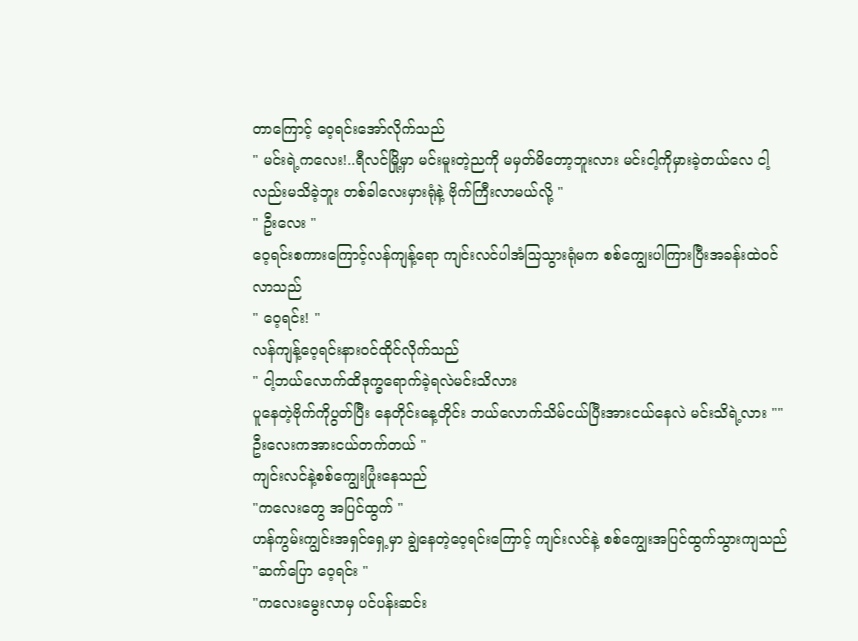တာကြောင့် ဝေ့ရင်းအော်လိုက်သည်
" မင်းရဲ့ကလေး!..ရီလင်မြို့မှာ မင်းမူးတဲ့ညကို မမှတ်မိတော့ဘူးလား မင်းငါ့ကိုမှားခဲ့တယ်လေ ငါ့လည်းမသိခဲ့ဘူး တစ်ခါလေးမှားရုံနဲ့ ဗိုက်ကြီးလာမယ်လို့ "
" ဦးလေး "
ဝေ့ရင်းစကားကြောင့်လန်ကျန့်ရော ကျင်းလင်ပါအံသြသွားရုံမက စစ်ကျွေးပါကြားပြီးအခန်းထဲဝင်လာသည်
" ဝေ့ရင်း! "
လန်ကျန့်ဝေ့ရင်းနားဝင်ထိုင်လိုက်သည်
" ငါ့ဘယ်လောက်ထိဒုက္ခရောက်ခဲ့ရလဲမင်းသိလား
ပူနေတဲ့ဗိုက်ကိုပွတ်ပြီး နေတိုင်းနေ့တိုင်း ဘယ်လောက်သိမ်ငယ်ပြီးအားငယ်နေလဲ မင်းသိရဲ့လား "" ဦးလေးကအားငယ်တက်တယ် "
ကျင်းလင်နဲ့စစ်ကျွေးပြုံးနေသည်
"ကလေးတွေ အပြင်ထွက် "
ဟန်ကွမ်းကျွင်းအရှင်ရှေ့မှာ ချွဲနေတဲ့ဝေ့ရင်းကြောင့် ကျင်းလင်နဲ့ စစ်ကျွေးအပြင်ထွက်သွားကျသည်
"ဆက်ပြော ဝေ့ရင်း "
"ကလေးမွေးလာမှ ပင်ပန်းဆင်း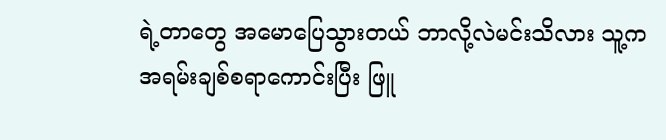ရဲ့တာတွေ အမောပြေသွားတယ် ဘာလို့လဲမင်းသိလား သူ့ကအရမ်းချစ်စရာကောင်းပြီး ဖြူ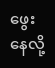ဖွေးနေလို့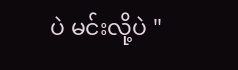ပဲ မင်းလို့ပဲ "